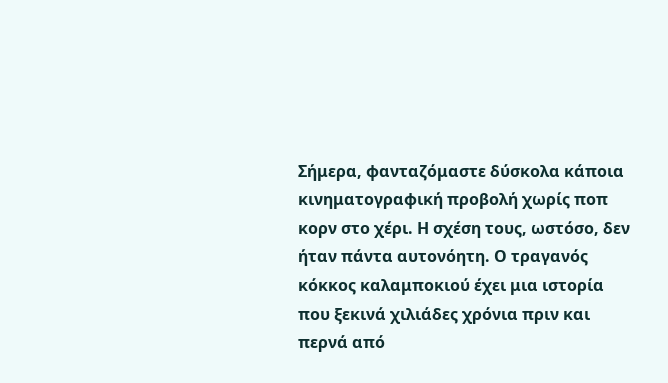Σήμερα, φανταζόμαστε δύσκολα κάποια κινηματογραφική προβολή χωρίς ποπ κορν στο χέρι. Η σχέση τους, ωστόσο, δεν ήταν πάντα αυτονόητη. Ο τραγανός κόκκος καλαμποκιού έχει μια ιστορία που ξεκινά χιλιάδες χρόνια πριν και περνά από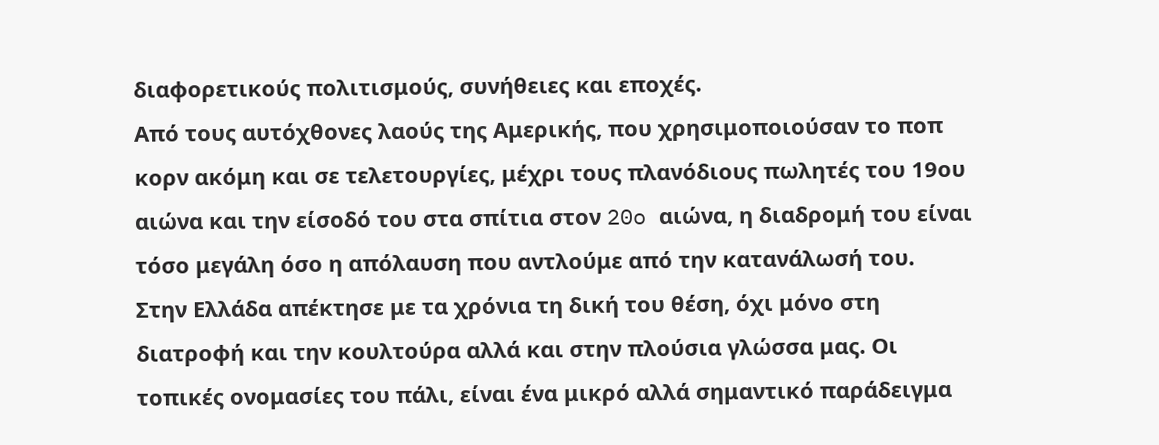διαφορετικούς πολιτισμούς, συνήθειες και εποχές.
Από τους αυτόχθονες λαούς της Αμερικής, που χρησιμοποιούσαν το ποπ κορν ακόμη και σε τελετουργίες, μέχρι τους πλανόδιους πωλητές του 19ου αιώνα και την είσοδό του στα σπίτια στον 20o αιώνα, η διαδρομή του είναι τόσο μεγάλη όσο η απόλαυση που αντλούμε από την κατανάλωσή του.
Στην Ελλάδα απέκτησε με τα χρόνια τη δική του θέση, όχι μόνο στη διατροφή και την κουλτούρα αλλά και στην πλούσια γλώσσα μας. Οι τοπικές ονομασίες του πάλι, είναι ένα μικρό αλλά σημαντικό παράδειγμα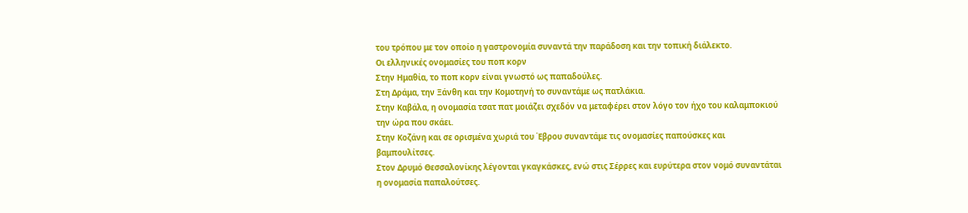του τρόπου με τον οποίο η γαστρονομία συναντά την παράδοση και την τοπική διάλεκτο.
Οι ελληνικές ονομασίες του ποπ κορν
Στην Ημαθία, το ποπ κορν είναι γνωστό ως παπαδούλες.
Στη Δράμα, την Ξάνθη και την Κομοτηνή το συναντάμε ως πατλάκια.
Στην Καβάλα, η ονομασία τσατ πατ μοιάζει σχεδόν να μεταφέρει στον λόγο τον ήχο του καλαμποκιού την ώρα που σκάει.
Στην Κοζάνη και σε ορισμένα χωριά του Έβρου συναντάμε τις ονομασίες παπούσκες και βαμπουλίτσες.
Στον Δρυμό Θεσσαλονίκης λέγονται γκαγκάσκες, ενώ στις Σέρρες και ευρύτερα στον νομό συναντάται η ονομασία παπαλούτσες.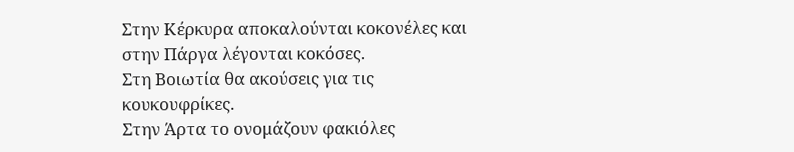Στην Κέρκυρα αποκαλούνται κοκονέλες και στην Πάργα λέγονται κοκόσες.
Στη Βοιωτία θα ακούσεις για τις κουκουφρίκες.
Στην Άρτα το ονομάζουν φακιόλες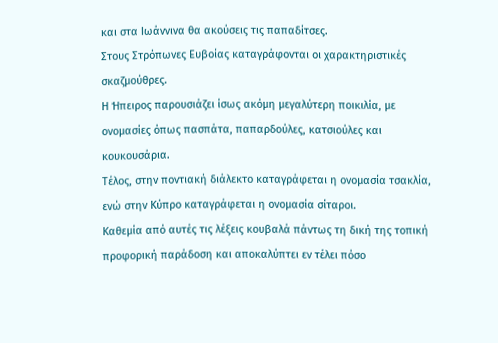και στα Ιωάννινα θα ακούσεις τις παπαδίτσες.
Στους Στρόπωνες Ευβοίας καταγράφονται οι χαρακτηριστικές σκαζμούθρες.
Η Ήπειρος παρουσιάζει ίσως ακόμη μεγαλύτερη ποικιλία, με ονομασίες όπως πασπάτα, παπαρδούλες, κατσιούλες και κουκουσάρια.
Τέλος, στην ποντιακή διάλεκτο καταγράφεται η ονομασία τσακλία, ενώ στην Κύπρο καταγράφεται η ονομασία σίταροι.
Καθεμία από αυτές τις λέξεις κουβαλά πάντως τη δική της τοπική προφορική παράδοση και αποκαλύπτει εν τέλει πόσο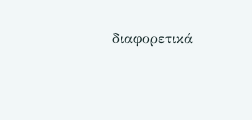διαφορετικά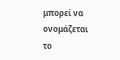μπορεί να ονομάζεται το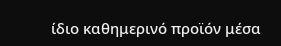ίδιο καθημερινό προϊόν μέσα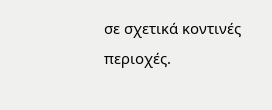σε σχετικά κοντινές περιοχές.